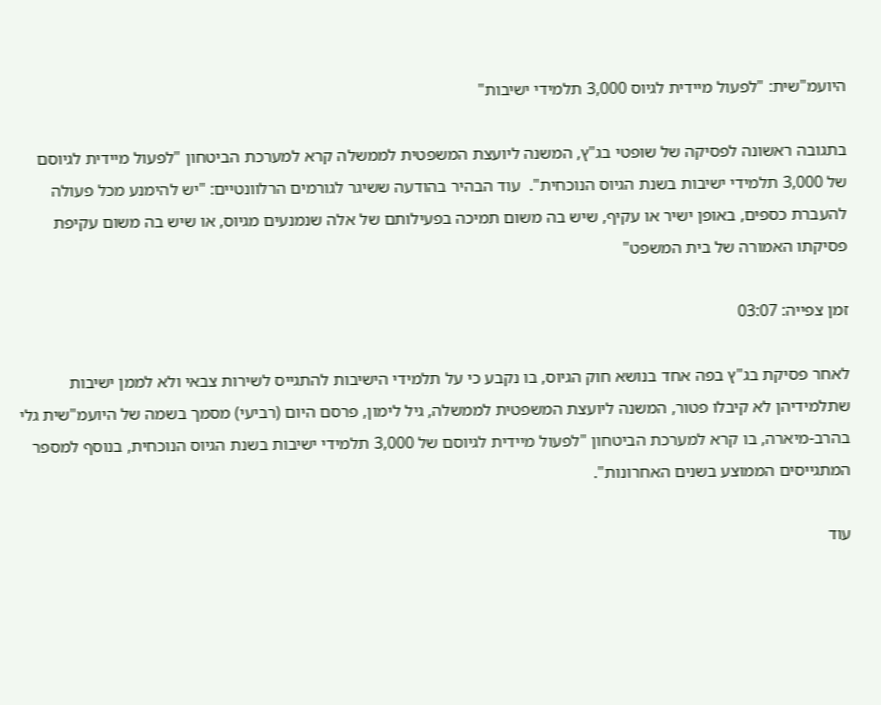היועמ"שית: "לפעול מיידית לגיוס 3,000 תלמידי ישיבות"

בתגובה ראשונה לפסיקה של שופטי בג"ץ, המשנה ליועצת המשפטית לממשלה קרא למערכת הביטחון "לפעול מיידית לגיוסם של 3,000 תלמידי ישיבות בשנת הגיוס הנוכחית".  עוד הבהיר בהודעה ששיגר לגורמים הרלוונטיים: "יש להימנע מכל פעולה להעברת כספים, באופן ישיר או עקיף, שיש בה משום תמיכה בפעילותם של אלה שנמנעים מגיוס, או שיש בה משום עקיפת פסיקתו האמורה של בית המשפט"

זמן צפייה: 03:07

לאחר פסיקת בג"ץ בפה אחד בנושא חוק הגיוס, בו נקבע כי על תלמידי הישיבות להתגייס לשירות צבאי ולא לממן ישיבות שתלמידיהן לא קיבלו פטור, המשנה ליועצת המשפטית לממשלה, גיל לימון, פרסם היום (רביעי) מסמך בשמה של היועמ"שית גלי בהרב-מיארה, בו קרא למערכת הביטחון "לפעול מיידית לגיוסם של 3,000 תלמידי ישיבות בשנת הגיוס הנוכחית, בנוסף למספר המתגייסים הממוצע בשנים האחרונות".

עוד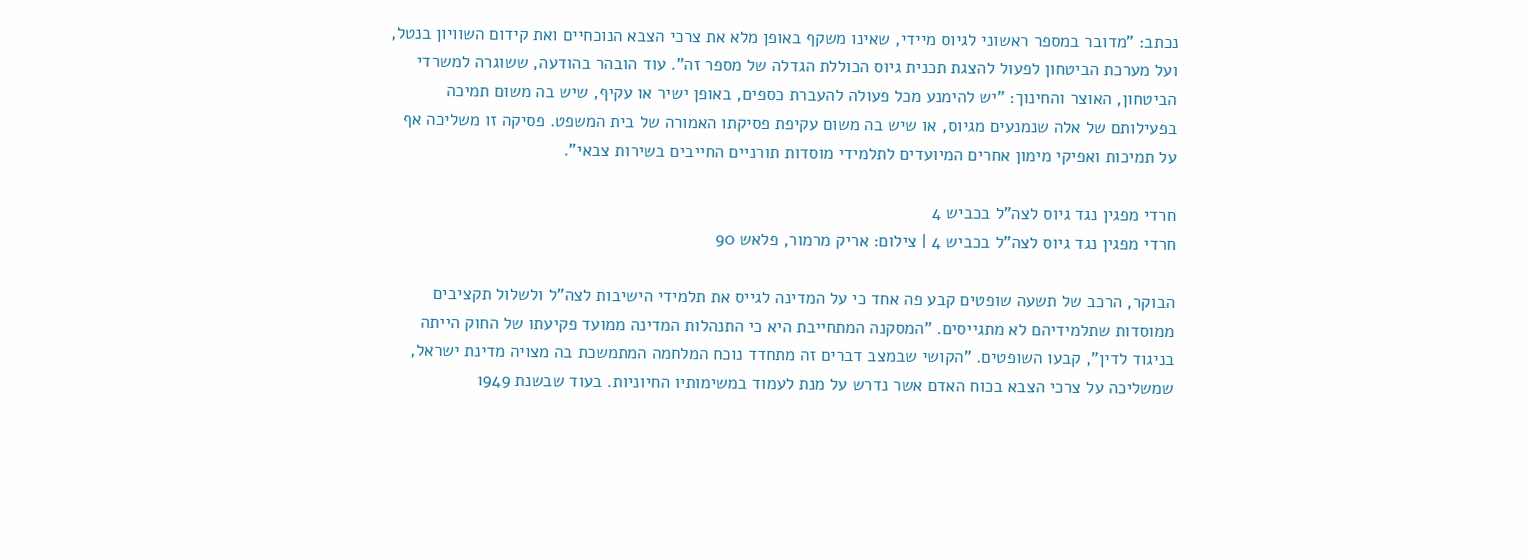נכתב: "מדובר במספר ראשוני לגיוס מיידי, שאינו משקף באופן מלא את צרכי הצבא הנוכחיים ואת קידום השוויון בנטל, ועל מערכת הביטחון לפעול להצגת תכנית גיוס הכוללת הגדלה של מספר זה". עוד הובהר בהודעה, ששוגרה למשרדי הביטחון, האוצר והחינוך: "יש להימנע מכל פעולה להעברת כספים, באופן ישיר או עקיף, שיש בה משום תמיכה בפעילותם של אלה שנמנעים מגיוס, או שיש בה משום עקיפת פסיקתו האמורה של בית המשפט. פסיקה זו משליכה אף על תמיכות ואפיקי מימון אחרים המיועדים לתלמידי מוסדות תורניים החייבים בשירות צבאי".

חרדי מפגין נגד גיוס לצה"ל בכביש 4
חרדי מפגין נגד גיוס לצה"ל בכביש 4 | צילום: אריק מרמור, פלאש 90

הבוקר, הרכב של תשעה שופטים קבע פה אחד כי על המדינה לגייס את תלמידי הישיבות לצה"ל ולשלול תקציבים ממוסדות שתלמידיהם לא מתגייסים. "המסקנה המתחייבת היא כי התנהלות המדינה ממועד פקיעתו של החוק הייתה בניגוד לדין", קבעו השופטים. "הקושי שבמצב דברים זה מתחדד נוכח המלחמה המתמשכת בה מצויה מדינת ישראל, שמשליכה על צרכי הצבא בכוח האדם אשר נדרש על מנת לעמוד במשימותיו החיוניות. בעוד שבשנת 1949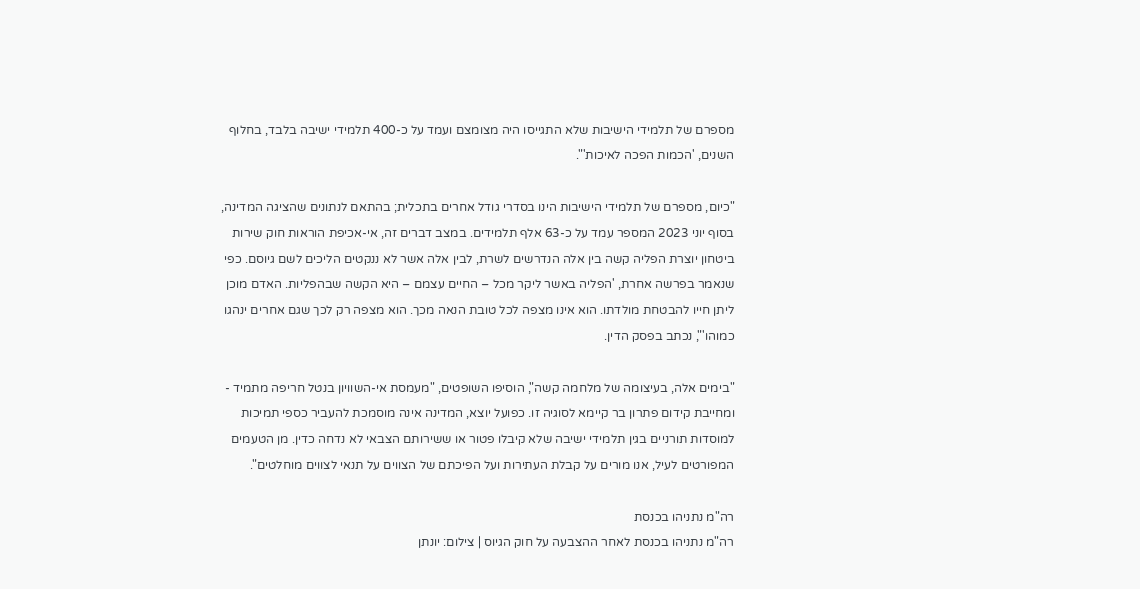מספרם של תלמידי הישיבות שלא התגייסו היה מצומצם ועמד על כ-400 תלמידי ישיבה בלבד, בחלוף השנים, 'הכמות הפכה לאיכות'".

"כיום, מספרם של תלמידי הישיבות הינו בסדרי גודל אחרים בתכלית; בהתאם לנתונים שהציגה המדינה, בסוף יוני 2023 המספר עמד על כ-63 אלף תלמידים. במצב דברים זה, אי-אכיפת הוראות חוק שירות ביטחון יוצרת הפליה קשה בין אלה הנדרשים לשרת, לבין אלה אשר לא ננקטים הליכים לשם גיוסם. כפי שנאמר בפרשה אחרת, 'הפליה באשר ליקר מכל – החיים עצמם – היא הקשה שבהפליות. האדם מוכן ליתן חייו להבטחת מולדתו. הוא אינו מצפה לכל טובת הנאה מכך. הוא מצפה רק לכך שגם אחרים ינהגו כמוהו'", נכתב בפסק הדין.

"בימים אלה, בעיצומה של מלחמה קשה", הוסיפו השופטים, "מעמסת אי-השוויון בנטל חריפה מתמיד - ומחייבת קידום פתרון בר קיימא לסוגיה זו. כפועל יוצא, המדינה אינה מוסמכת להעביר כספי תמיכות למוסדות תורניים בגין תלמידי ישיבה שלא קיבלו פטור או ששירותם הצבאי לא נדחה כדין. מן הטעמים המפורטים לעיל, אנו מורים על קבלת העתירות ועל הפיכתם של הצווים על תנאי לצווים מוחלטים".

רה"מ נתניהו בכנסת
רה"מ נתניהו בכנסת לאחר ההצבעה על חוק הגיוס | צילום: יונתן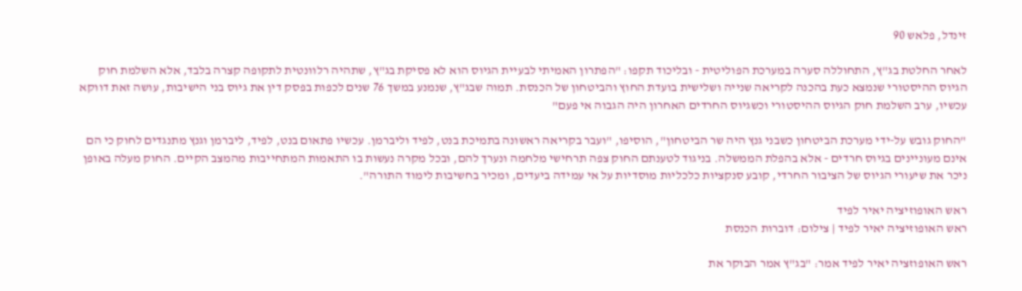זינדל, פלאש 90

לאחר החלטת בג"ץ, התחוללה סערה במערכת הפוליטית - ובליכוד תקפו: "הפתרון האמיתי לבעיית הגיוס הוא לא פסיקת בג"ץ, שתהיה רלוונטית לתקופה קצרה בלבד, אלא השלמת חוק הגיוס ההיסטורי שנמצא כעת בהכנה לקריאה שנייה ושלישית בועדת החוץ והביטחון של הכנסת. תמוה שבג"ץ, שנמנע במשך 76 שנים לכפות בפסק דין את גיוס בני הישיבות, עושה זאת דווקא עכשיו, ערב השלמת חוק הגיוס ההיסטורי וכשגיוס החרדים האחרון היה הגבוה אי פעם"

"החוק גובש על-ידי מערכת הביטחון כשבני גנץ היה שר הביטחון", הוסיפו, "ועבר בקריאה ראשונה בתמיכת בנט, לפיד וליברמן. עכשיו פתאום בנט, לפיד, ליברמן וגנץ מתנגדים לחוק כי הם אינם מעוניינים בגיוס חרדים - אלא בהפלת הממשלה. בניגוד לטענתם החוק צפה תרחישי מלחמה ונערך להם, ובכל מקרה נעשות בו התאמות המתחייבות מהמצב הקיים. החוק מעלה באופן ניכר את שיעורי הגיוס של הציבור החרדי, קובע סנקציות כלכליות מוסדיות על אי עמידה ביעדים, ומכיר בחשיבות לימוד התורה".

ראש האופוזיציה יאיר לפיד
ראש האופוזיציה יאיר לפיד | צילום: דוברות הכנסת

ראש האופוזציה יאיר לפיד אמר: "בג"ץ אמר הבוקר את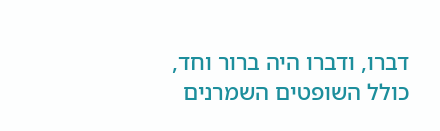דברו, ודברו היה ברור וחד, כולל השופטים השמרנים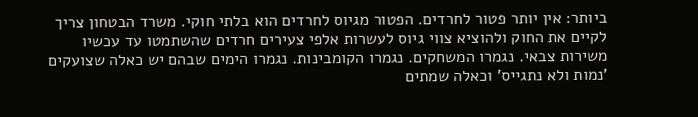ביותר: אין יותר פטור לחרדים. הפטור מגיוס לחרדים הוא בלתי חוקי. משרד הבטחון צריך לקיים את החוק ולהוציא צווי גיוס לעשרות אלפי צעירים חרדים שהשתמטו עד עכשיו משירות צבאי. נגמרו המשחקים. נגמרו הקומבינות. נגמרו הימים שבהם יש כאלה שצועקים 'נמות ולא נתגייס' וכאלה שמתים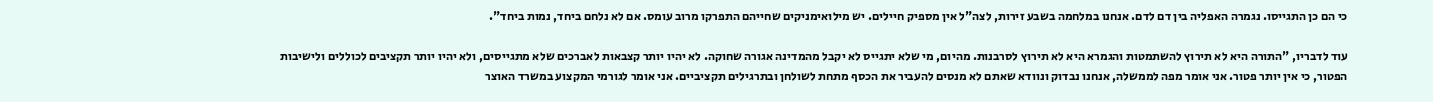כי הם כן התגייסו. נגמרה האפליה בין דם לדם. אנחנו במלחמה בשבע זירות, לצה"ל אין מספיק חיילים. יש מילואימניקים שחייהם התפרקו מרוב עומס. אם לא נלחם ביחד, נמות ביחד".

עוד לדבריו, "התורה היא לא תירוץ להשתמטות והגמרא היא לא תירוץ לסרבנות. מהיום, מי שלא יתגייס לא יקבל מהמדינה אגורה שחוקה. לא יהיו יותר קצבאות לאברכים שלא מתגייסים, ולא יהיו יותר תקציבים לכוללים ולישיבות הפטור, כי אין יותר פטור. אני אומר מפה לממשלה, אנחנו נבדוק ונוודא שאתם לא מנסים להעביר את הכסף מתחת לשולחן ובתרגילים תקציביים. אני אומר לגורמי המקצוע במשרד האוצר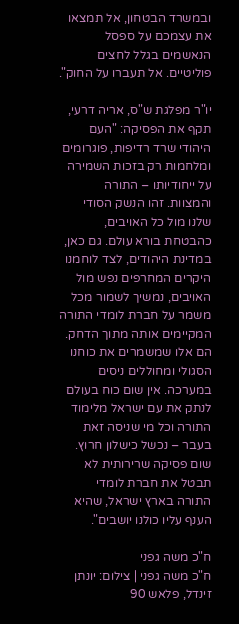ובמשרד הבטחון, אל תמצאו את עצמכם על ספסל הנאשמים בגלל לחצים פוליטיים. אל תעברו על החוק".

יו"ר מפלגת ש"ס, אריה דרעי, תקף את הפסיקה: "העם היהודי שרד רדיפות, פוגרומים ומלחמות רק בזכות השמירה על ייחודיותו – התורה והמצוות. זהו הנשק הסודי שלנו מול כל האויבים, כהבטחת בורא עולם. גם כאן, במדינת היהודים, לצד לוחמנו היקרים המחרפים נפש מול האויבים, נמשיך לשמור מכל משמר על חברת לומדי התורה המקיימים אותה מתוך הדחק. הם אלו שמשמרים את כוחנו הסגולי ומחוללים ניסים במערכה. אין שום כוח בעולם לנתק את עם ישראל מלימוד התורה וכל מי שניסה זאת בעבר – נכשל כישלון חרוץ. שום פסיקה שרירותית לא תבטל את חברת לומדי התורה בארץ ישראל, שהיא הענף עליו כולנו יושבים".

ח"כ משה גפני
ח"כ משה גפני | צילום: יונתן זינדל, פלאש 90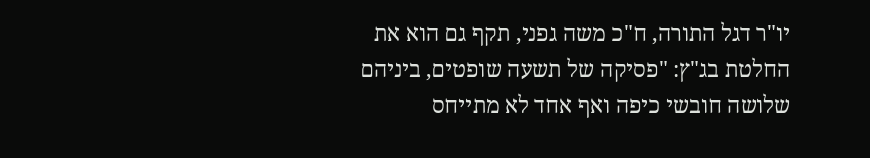יו"ר דגל התורה, ח"כ משה גפני, תקף גם הוא את החלטת בג"ץ: "פסיקה של תשעה שופטים, ביניהם שלושה חובשי כיפה ואף אחד לא מתייחס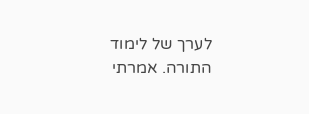לערך של לימוד התורה. אמרתי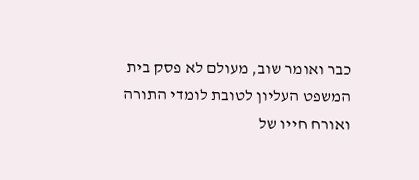כבר ואומר שוב, מעולם לא פסק בית המשפט העליון לטובת לומדי התורה ואורח חייו של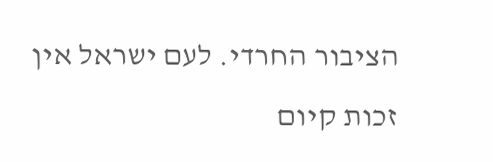הציבור החרדי. לעם ישראל אין זכות קיום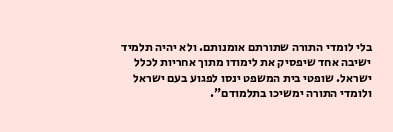בלי לומדי התורה שתורתם אומנותם. ולא יהיה תלמיד ישיבה אחד שיפסיק את לימודו מתוך אחריות לכלל ישראל. שופטי בית המשפט ינסו לפגוע בעם ישראל ולומדי התורה ימשיכו בתלמודם".